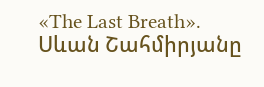«The Last Breath». Սևան Շահմիրյանը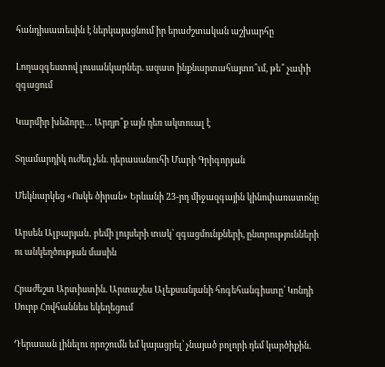հանդիսատեսին է ներկայացնում իր երաժշտական աշխարհը

Լողազգեստով լուսանկարներ. ազատ ինքնարտահայտո՞ւմ, թե՞ չափի զգացում

Կարմիր խնձորը… Արդյո՞ք այն դեռ ակտուալ է

Տղամարդիկ ուժեղ չեն. դերասանուհի Մարի Գրիգորյան

Մեկնարկեց «Ոսկե ծիրան» Երևանի 23-րդ միջազգային կինոփառատոնը

Արսեն Ալբարյան․ բեմի լույսերի տակ՝ զգացմունքների, ընտրությունների ու անկեղծության մասին

Հրաժեշտ Արտիստին. Արտաշես Ալեքսանյանի հոգեհանգիստը՝ Կոնդի Սուրբ Հովհաննես եկեղեցում

Դերասան լինելու որոշումն եմ կայացրել՝ չնայած բոլորի դեմ կարծիքին.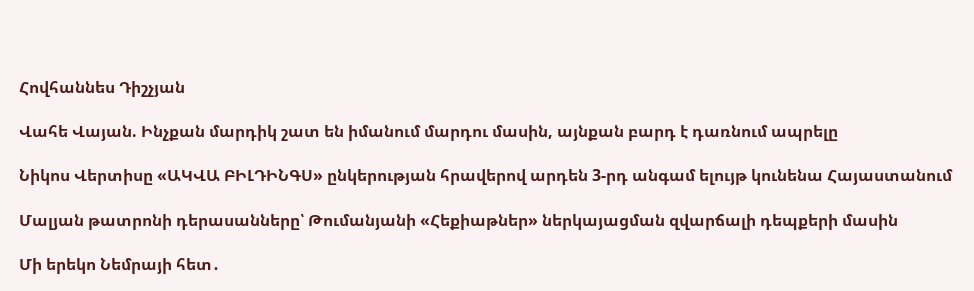Հովհաննես Դիշչյան

Վահե Վայան. Ինչքան մարդիկ շատ են իմանում մարդու մասին, այնքան բարդ է դառնում ապրելը

Նիկոս Վերտիսը «ԱԿՎԱ ԲԻԼԴԻՆԳՍ» ընկերության հրավերով արդեն 3-րդ անգամ ելույթ կունենա Հայաստանում

Մալյան թատրոնի դերասանները՝ Թումանյանի «Հեքիաթներ» ներկայացման զվարճալի դեպքերի մասին

Մի երեկո Նեմրայի հետ․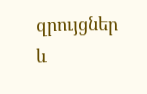զրույցներ և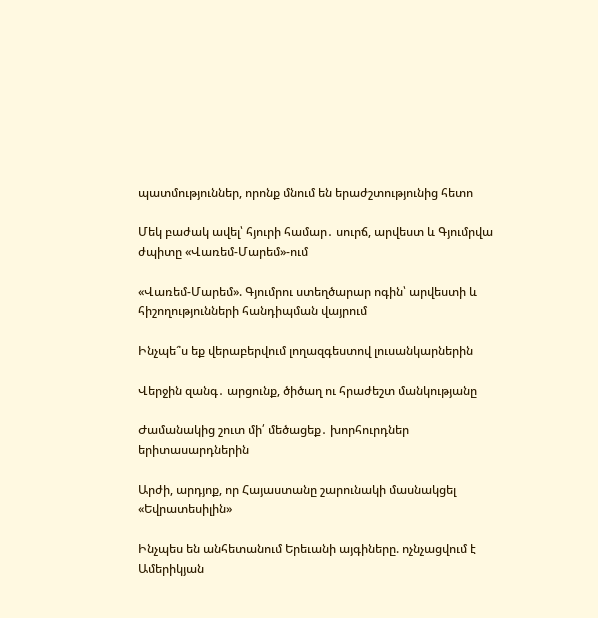պատմություններ, որոնք մնում են երաժշտությունից հետո

Մեկ բաժակ ավել՝ հյուրի համար․ սուրճ, արվեստ և Գյումրվա ժպիտը «Վառեմ-Մարեմ»-ում

«Վառեմ-Մարեմ». Գյումրու ստեղծարար ոգին՝ արվեստի և հիշողությունների հանդիպման վայրում

Ինչպե՞ս եք վերաբերվում լողազգեստով լուսանկարներին

Վերջին զանգ․ արցունք, ծիծաղ ու հրաժեշտ մանկությանը

Ժամանակից շուտ մի՛ մեծացեք․ խորհուրդներ երիտասարդներին

Արժի, արդյոք, որ Հայաստանը շարունակի մասնակցել «Եվրատեսիլին»

Ինչպես են անհետանում Երեւանի այգիները. ոչնչացվում է Ամերիկյան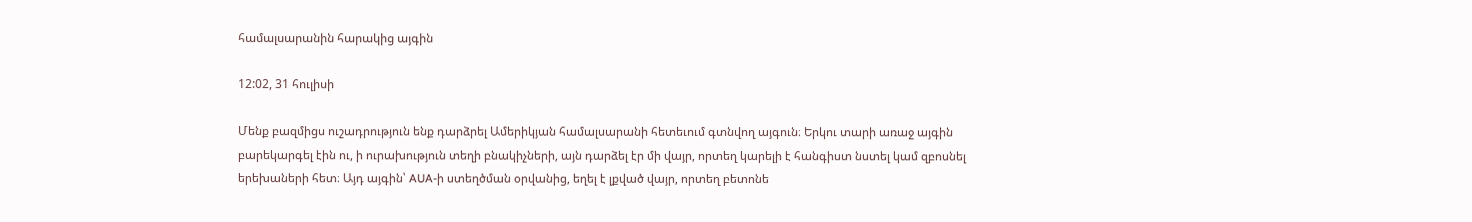համալսարանին հարակից այգին

12:02, 31 հուլիսի

Մենք բազմիցս ուշադրություն ենք դարձրել Ամերիկյան համալսարանի հետեւում գտնվող այգուն։ Երկու տարի առաջ այգին բարեկարգել էին ու, ի ուրախություն տեղի բնակիչների, այն դարձել էր մի վայր, որտեղ կարելի է հանգիստ նստել կամ զբոսնել երեխաների հետ։ Այդ այգին՝ AUA-ի ստեղծման օրվանից, եղել է լքված վայր, որտեղ բետոնե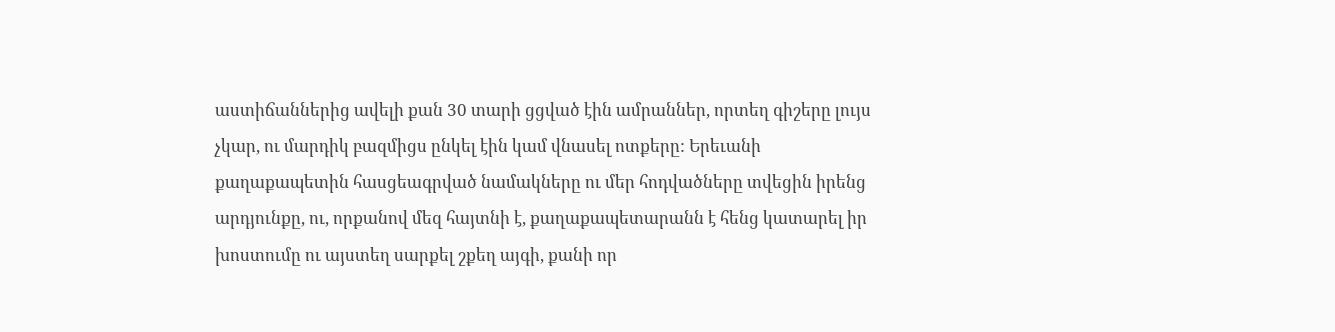աստիճաններից ավելի քան 30 տարի ցցված էին ամրաններ, որտեղ գիշերը լույս չկար, ու մարդիկ բազմիցս ընկել էին կամ վնասել ոտքերը: Երեւանի քաղաքապետին հասցեագրված նամակները ու մեր հոդվածները տվեցին իրենց արդյունքը, ու, որքանով մեզ հայտնի է, քաղաքապետարանն է հենց կատարել իր խոստումը ու այստեղ սարքել շքեղ այգի, քանի որ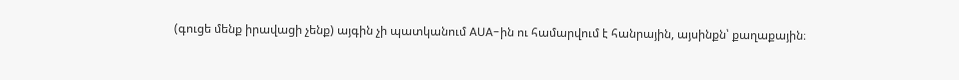(գուցե մենք իրավացի չենք) այգին չի պատկանում AUA-ին ու համարվում է հանրային, այսինքն՝ քաղաքային։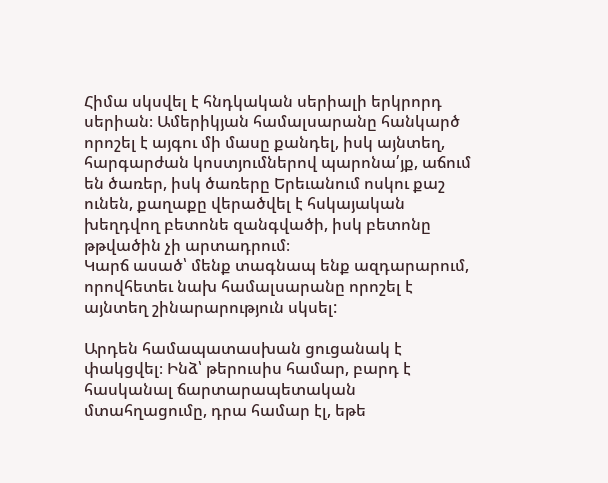Հիմա սկսվել է հնդկական սերիալի երկրորդ սերիան։ Ամերիկյան համալսարանը հանկարծ որոշել է այգու մի մասը քանդել, իսկ այնտեղ, հարգարժան կոստյումներով պարոնա՛յք, աճում են ծառեր, իսկ ծառերը Երեւանում ոսկու քաշ ունեն, քաղաքը վերածվել է հսկայական խեղդվող բետոնե զանգվածի, իսկ բետոնը թթվածին չի արտադրում։
Կարճ ասած՝ մենք տագնապ ենք ազդարարում, որովհետեւ նախ համալսարանը որոշել է այնտեղ շինարարություն սկսել:

Արդեն համապատասխան ցուցանակ է փակցվել։ Ինձ՝ թերուսիս համար, բարդ է հասկանալ ճարտարապետական մտահղացումը, դրա համար էլ, եթե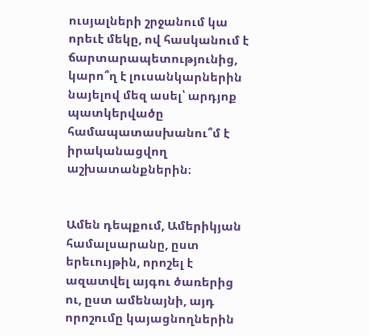ուսյալների շրջանում կա որեւէ մեկը, ով հասկանում է ճարտարապետությունից, կարո՞ղ է լուսանկարներին նայելով մեզ ասել՝ արդյոք պատկերվածը համապատասխանու՞մ է իրականացվող աշխատանքներին։


Ամեն դեպքում, Ամերիկյան համալսարանը, ըստ երեւույթին, որոշել է ազատվել այգու ծառերից ու, ըստ ամենայնի, այդ որոշումը կայացնողներին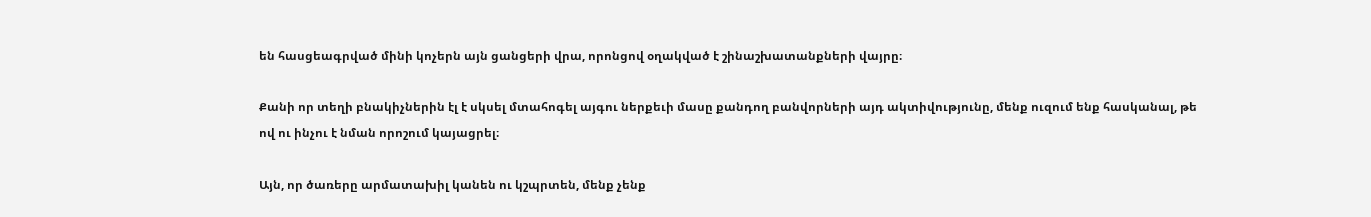են հասցեագրված մինի կոչերն այն ցանցերի վրա, որոնցով օղակված է շինաշխատանքների վայրը։

Քանի որ տեղի բնակիչներին էլ է սկսել մտահոգել այգու ներքեւի մասը քանդող բանվորների այդ ակտիվությունը, մենք ուզում ենք հասկանալ, թե ով ու ինչու է նման որոշում կայացրել։

Այն, որ ծառերը արմատախիլ կանեն ու կշպրտեն, մենք չենք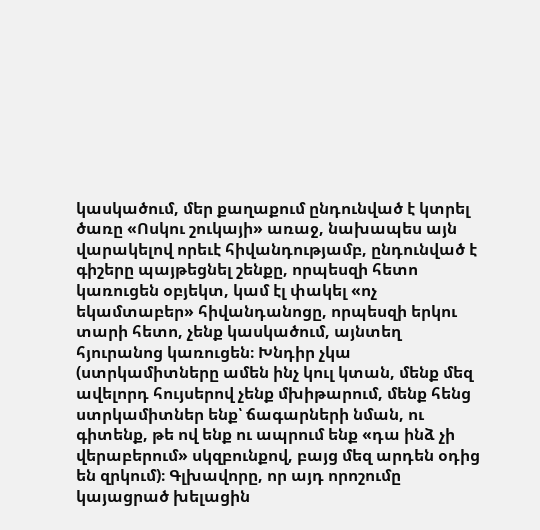կասկածում, մեր քաղաքում ընդունված է կտրել ծառը «Ոսկու շուկայի» առաջ, նախապես այն վարակելով որեւէ հիվանդությամբ, ընդունված է գիշերը պայթեցնել շենքը, որպեսզի հետո կառուցեն օբյեկտ, կամ էլ փակել «ոչ եկամտաբեր» հիվանդանոցը, որպեսզի երկու տարի հետո, չենք կասկածում, այնտեղ հյուրանոց կառուցեն։ Խնդիր չկա (ստրկամիտները ամեն ինչ կուլ կտան, մենք մեզ ավելորդ հույսերով չենք մխիթարում, մենք հենց ստրկամիտներ ենք՝ ճագարների նման, ու գիտենք, թե ով ենք ու ապրում ենք «դա ինձ չի վերաբերում» սկզբունքով, բայց մեզ արդեն օդից են զրկում)։ Գլխավորը, որ այդ որոշումը կայացրած խելացին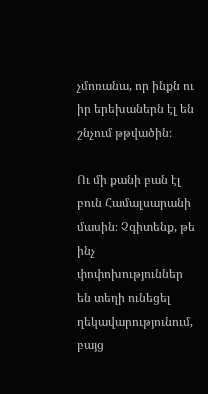չմոռանա, որ ինքն ու իր երեխաներն էլ են շնչում թթվածին։

Ու մի քանի բան էլ բուն Համալսարանի մասին։ Չգիտենք, թե ինչ փոփոխություններ են տեղի ունեցել ղեկավարությունում, բայց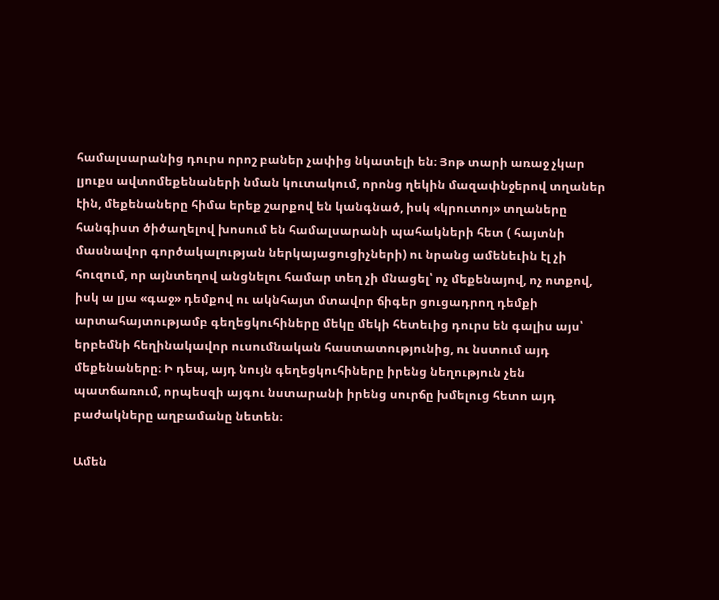համալսարանից դուրս որոշ բաներ չափից նկատելի են։ Յոթ տարի առաջ չկար լյուքս ավտոմեքենաների նման կուտակում, որոնց ղեկին մազափնջերով տղաներ էին, մեքենաները հիմա երեք շարքով են կանգնած, իսկ «կրուտոյ» տղաները հանգիստ ծիծաղելով խոսում են համալսարանի պահակների հետ ( հայտնի մասնավոր գործակալության ներկայացուցիչների) ու նրանց ամենեւին էլ չի հուզում, որ այնտեղով անցնելու համար տեղ չի մնացել՝ ոչ մեքենայով, ոչ ոտքով, իսկ ա լյա «գաջ» դեմքով ու ակնհայտ մտավոր ճիգեր ցուցադրող դեմքի արտահայտությամբ գեղեցկուհիները մեկը մեկի հետեւից դուրս են գալիս այս՝ երբեմնի հեղինակավոր ուսումնական հաստատությունից, ու նստում այդ մեքենաները։ Ի դեպ, այդ նույն գեղեցկուհիները իրենց նեղություն չեն պատճառում, որպեսզի այգու նստարանի իրենց սուրճը խմելուց հետո այդ բաժակները աղբամանը նետեն։

Ամեն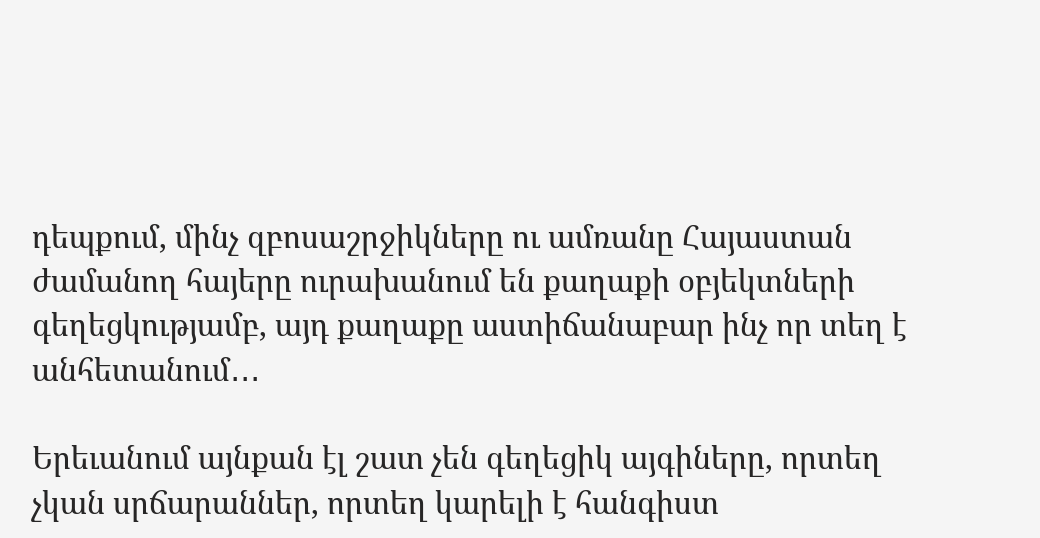դեպքում, մինչ զբոսաշրջիկները ու ամռանը Հայաստան ժամանող հայերը ուրախանում են քաղաքի օբյեկտների գեղեցկությամբ, այդ քաղաքը աստիճանաբար ինչ որ տեղ է անհետանում․․․

Երեւանում այնքան էլ շատ չեն գեղեցիկ այգիները, որտեղ չկան սրճարաններ, որտեղ կարելի է հանգիստ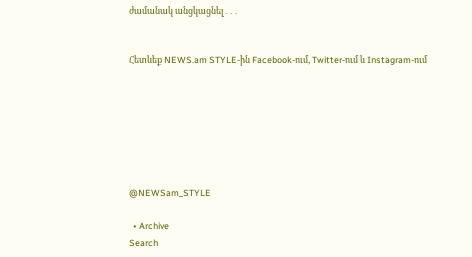ժամանակ անցկացնել․․․


Հետևեք NEWS.am STYLE-ին Facebook-ում, Twitter-ում և Instagram-ում







@NEWSam_STYLE

  • Archive
Search